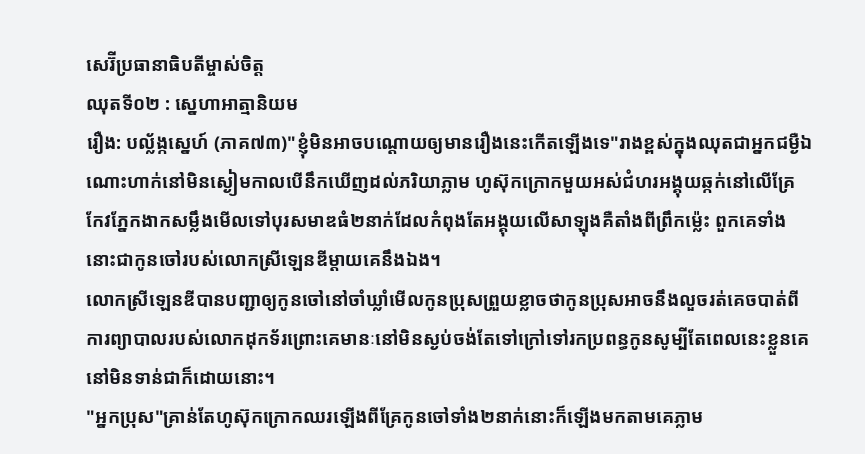សេរ៊ីប្រធានាធិបតីម្ចាស់ចិត្ត
ឈុតទី០២ : ស្នេហាអាត្មានិយម
រឿង: បល្ល័ង្កស្នេហ៍ (ភាគ៧៣)"ខ្ញុំមិនអាចបណ្ដោយឲ្យមានរឿងនេះកើតឡើងទេ"រាងខ្ពស់ក្នុងឈុតជាអ្នកជម្ងឺឯណោះហាក់នៅមិនស្ងៀមកាលបើនឹកឃើញដល់ភរិយាភ្លាម ហូស៊ុកក្រោកមួយអស់ជំហរអង្គុយឆ្កក់នៅលើគ្រែ កែវភ្នែកងាកសម្លឹងមើលទៅបុរសមាឌធំ២នាក់ដែលកំពុងតែអង្គុយលើសាឡុងគឺតាំងពីព្រឹកម៉្លេះ ពួកគេទាំងនោះជាកូនចៅរបស់លោកស្រីឡេនឌីម្ដាយគេនឹងឯង។
លោកស្រីឡេនឌីបានបញ្ជាឲ្យកូនចៅនៅចាំឃ្លាំមើលកូនប្រុសព្រួយខ្លាចថាកូនប្រុសអាចនឹងលួចរត់គេចបាត់ពីការព្យាបាលរបស់លោកដុកទ័រព្រោះគេមានៈនៅមិនស្ងប់ចង់តែទៅក្រៅទៅរកប្រពន្ធកូនសូម្បីតែពេលនេះខ្លួនគេនៅមិនទាន់ជាក៏ដោយនោះ។
"អ្នកប្រុស"គ្រាន់តែហូស៊ុកក្រោកឈរឡើងពីគ្រែកូនចៅទាំង២នាក់នោះក៏ឡើងមកតាមគេភ្លាម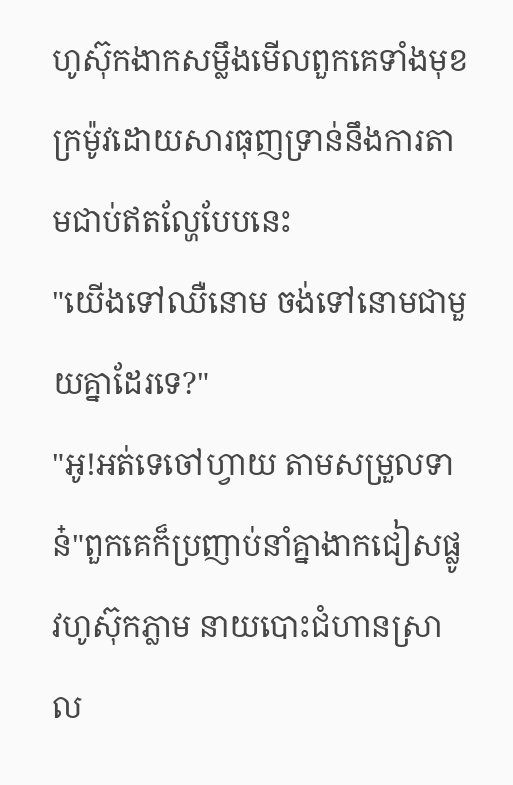ហូស៊ុកងាកសម្លឹងមើលពួកគេទាំងមុខក្រម៉ូវដោយសារធុញទ្រាន់នឹងការតាមជាប់ឥតល្ហែបែបនេះ
"យើងទៅឈឺនោម ចង់ទៅនោមជាមួយគ្នាដែរទេ?"
"អូ!អត់ទេចៅហ្វាយ តាមសម្រួលទាន៎"ពួកគេក៏ប្រញាប់នាំគ្នាងាកជៀសផ្លូវហូស៊ុកភ្លាម នាយបោះជំហានស្រាល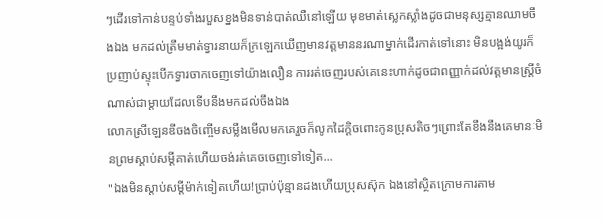ៗដើរទៅកាន់បន្ទប់ទាំងរបួសខ្នងមិនទាន់បាត់ឈឺនៅឡើយ មុខមាត់ស្លេកស្លាំងដូចជាមនុស្សគ្មានឈាមចឹងឯង មកដល់ត្រឹមមាត់ទ្វារនាយក៏ក្រឡេកឃើញមានវត្តមាននរណាម្នាក់ដើរកាត់ទៅនោះ មិនបង្អង់យូរក៏ប្រញាប់ស្ទុះបើកទ្វារចាកចេញទៅយ៉ាងលឿន ការរត់ចេញរបស់គេនេះហាក់ដូចជាពញ្ញាក់ដល់វត្តមានស្ត្រីចំណាស់ជាម្ដាយដែលទើបនឹងមកដល់ចឹងឯង
លោកស្រីឡេនឌីចងចិញ្ចើមសម្លឹងមើលមកគេរួចក៏លូកដៃក្ដិចពោះកូនប្រុសតិចៗព្រោះតែខឹងនឹងគេមានៈមិនព្រមស្ដាប់សម្ដីគាត់ហើយចង់រត់គេចចេញទៅទៀត...
"ឯងមិនស្ដាប់សម្ដីម៉ាក់ទៀតហើយ!ប្រាប់ប៉ុន្មានដងហើយប្រុសស៊ុក ឯងនៅស្ថិតក្រោមការតាម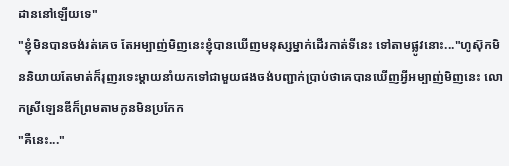ដាននៅឡើយទេ"
"ខ្ញុំមិនបានចង់រត់គេច តែអម្បាញ់មិញនេះខ្ញុំបានឃើញមនុស្សម្នាក់ដើរកាត់ទីនេះ ទៅតាមផ្លូវនោះ..."ហូស៊ុកមិននិយាយតែមាត់ក៏រុញរទេះម្ដាយនាំយកទៅជាមួយផងចង់បញ្ជាក់ប្រាប់ថាគេបានឃើញអ្វីអម្បាញ់មិញនេះ លោកស្រីឡេនឌីក៏ព្រមតាមកូនមិនប្រកែក
"គឺនេះ..."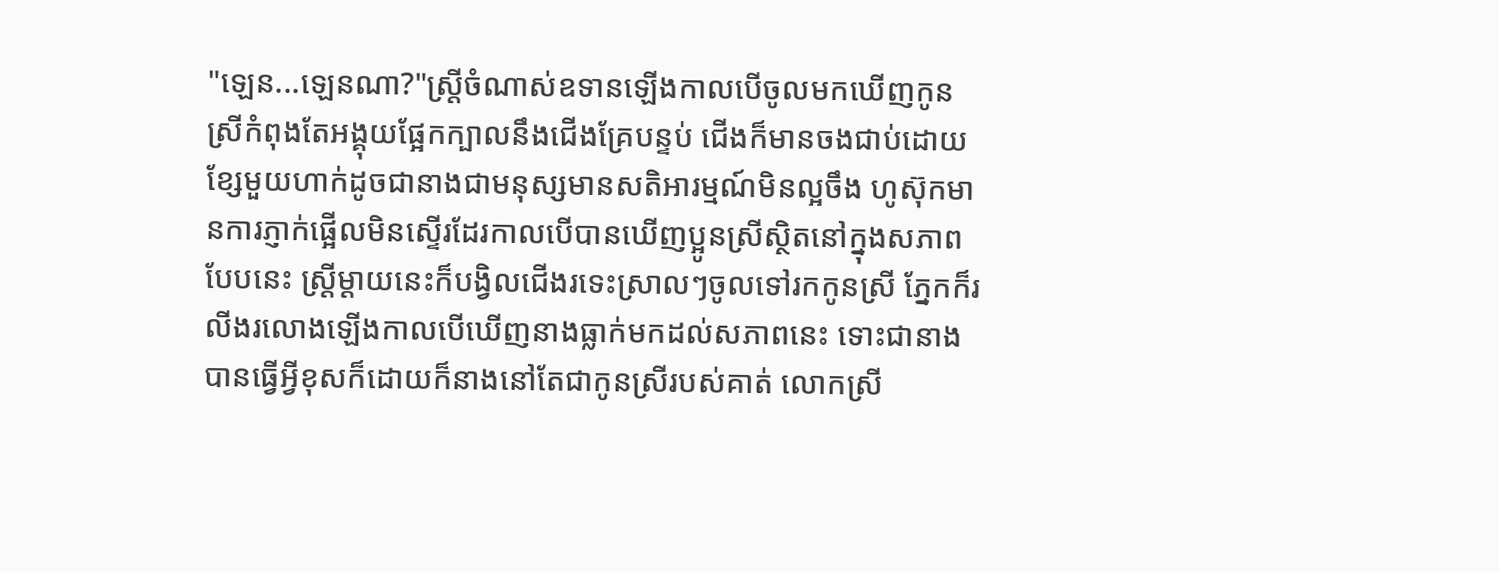"ឡេន...ឡេនណា?"ស្ត្រីចំណាស់ឧទានឡើងកាលបើចូលមកឃើញកូនស្រីកំពុងតែអង្គុយផ្អែកក្បាលនឹងជើងគ្រែបន្ទប់ ជើងក៏មានចងជាប់ដោយខ្សែមួយហាក់ដូចជានាងជាមនុស្សមានសតិអារម្មណ៍មិនល្អចឹង ហូស៊ុកមានការភ្ញាក់ផ្អើលមិនស្ទើរដែរកាលបើបានឃើញប្អូនស្រីស្ថិតនៅក្នុងសភាពបែបនេះ ស្ត្រីម្ដាយនេះក៏បង្វិលជើងរទេះស្រាលៗចូលទៅរកកូនស្រី ភ្នែកក៏រលីងរលោងឡើងកាលបើឃើញនាងធ្លាក់មកដល់សភាពនេះ ទោះជានាងបានធ្វើអ្វីខុសក៏ដោយក៏នាងនៅតែជាកូនស្រីរបស់គាត់ លោកស្រី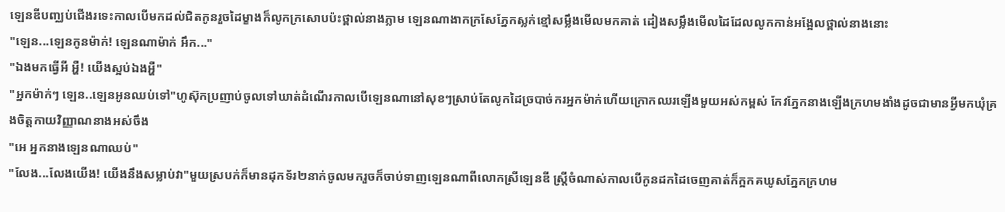ឡេនឌីបញ្ឈប់ជើងរទេះកាលបើមកដល់ជិតកូនរួចដៃម្ខាងក៏លូកក្រសោបប៉ះថ្ពាល់នាងភ្លាម ឡេនណាងាកក្រសែភ្នែកស្លក់ខ្មៅសម្លឹងមើលមកគាត់ ដៀងសម្លឹងមើលដៃដែលលូកកាន់អង្អែលថ្ពាល់នាងនោះ
"ឡេន...ឡេនកូនម៉ាក់! ឡេនណាម៉ាក់ អឹក..."
"ឯងមកធ្វើអី អ្ហឺ! យើងស្អប់ឯងអ្ហឺ"
"អ្នកម៉ាក់ៗ ឡេន..ឡេនអូនឈប់ទៅ"ហូស៊ុកប្រញាប់ចូលទៅឃាត់ដំណើរកាលបើឡេនណានៅសុខៗស្រាប់តែលូកដៃច្របាច់ករអ្នកម៉ាក់ហើយក្រោកឈរឡើងមួយអស់កម្ពស់ កែវភ្នែកនាងឡើងក្រហមងាំងដូចជាមានអ្វីមកឃុំគ្រងចិត្តកាយវិញ្ញាណនាងអស់ចឹង
"អេ អ្នកនាងឡេនណាឈប់"
"លែង...លែងយើង! យើងនឹងសម្លាប់វា"មួយស្របក់ក៏មានដុកទ័រ២នាក់ចូលមករួចក៏ចាប់ទាញឡេនណាពីលោកស្រីឡេនឌី ស្ត្រីចំណាស់កាលបើកូនដកដៃចេញគាត់ក៏ក្អកគឃូសភ្នែកក្រហម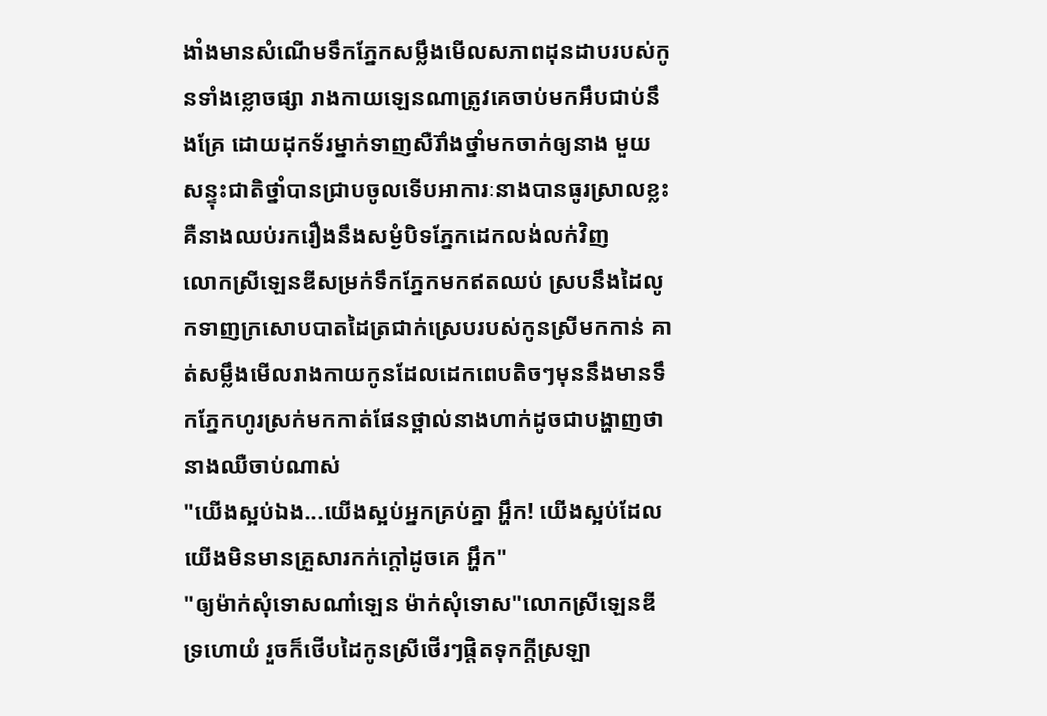ងាំងមានសំណើមទឹកភ្នែកសម្លឹងមើលសភាពដុនដាបរបស់កូនទាំងខ្លោចផ្សា រាងកាយឡេនណាត្រូវគេចាប់មកអឹបជាប់នឹងគ្រែ ដោយដុកទ័រម្នាក់ទាញសឺរ៊ាំងថ្នាំមកចាក់ឲ្យនាង មួយសន្ទុះជាតិថ្នាំបានជ្រាបចូលទើបអាការៈនាងបានធូរស្រាលខ្លះគឺនាងឈប់រករឿងនឹងសម្ងំបិទភ្នែកដេកលង់លក់វិញ
លោកស្រីឡេនឌីសម្រក់ទឹកភ្នែកមកឥតឈប់ ស្របនឹងដៃលូកទាញក្រសោបបាតដៃត្រជាក់ស្រេបរបស់កូនស្រីមកកាន់ គាត់សម្លឹងមើលរាងកាយកូនដែលដេកពេបតិចៗមុននឹងមានទឹកភ្នែកហូរស្រក់មកកាត់ផែនថ្ពាល់នាងហាក់ដូចជាបង្ហាញថានាងឈឺចាប់ណាស់
"យើងស្អប់ឯង...យើងស្អប់អ្នកគ្រប់គ្នា អ្ហឹក! យើងស្អប់ដែលយើងមិនមានគ្រួសារកក់ក្ដៅដូចគេ អ្ហឹក"
"ឲ្យម៉ាក់សុំទោសណា៎ឡេន ម៉ាក់សុំទោស"លោកស្រីឡេនឌីទ្រហោយំ រួចក៏ថើបដៃកូនស្រីថើរៗផ្ដិតទុកក្ដីស្រឡា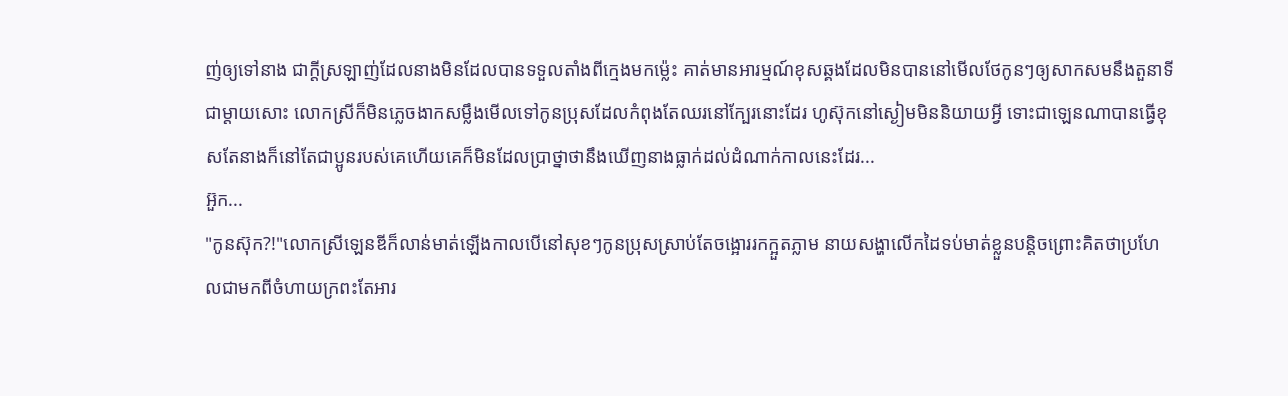ញ់ឲ្យទៅនាង ជាក្ដីស្រឡាញ់ដែលនាងមិនដែលបានទទួលតាំងពីក្មេងមកម៉្លេះ គាត់មានអារម្មណ៍ខុសឆ្គងដែលមិនបាននៅមើលថែកូនៗឲ្យសាកសមនឹងតួនាទីជាម្ដាយសោះ លោកស្រីក៏មិនភ្លេចងាកសម្លឹងមើលទៅកូនប្រុសដែលកំពុងតែឈរនៅក្បែរនោះដែរ ហូស៊ុកនៅស្ងៀមមិននិយាយអ្វី ទោះជាឡេនណាបានធ្វើខុសតែនាងក៏នៅតែជាប្អូនរបស់គេហើយគេក៏មិនដែលប្រាថ្នាថានឹងឃើញនាងធ្លាក់ដល់ដំណាក់កាលនេះដែរ...
អ៊ួក...
"កូនស៊ុក?!"លោកស្រីឡេនឌីក៏លាន់មាត់ឡើងកាលបើនៅសុខៗកូនប្រុសស្រាប់តែចង្អោររកក្អួតភ្លាម នាយសង្ហាលើកដៃទប់មាត់ខ្លួនបន្តិចព្រោះគិតថាប្រហែលជាមកពីចំហាយក្រពះតែអារ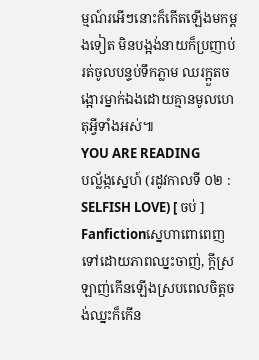ម្មណ៍រអើៗនោះក៏កើតឡើងមកម្ដងទៀត មិនបង្អង់នាយក៏ប្រញាប់រត់ចូលបន្ទប់ទឹកភ្លាម ឈរក្អួតចង្អោរម្នាក់ឯងដោយគ្មានមូលហេតុអ្វីទាំងអស់៕
YOU ARE READING
បល្ល័ង្កស្នេហ៍ (រដូវកាលទី ០២ : SELFISH LOVE) [ ចប់ ]
Fanfictionស្នេហាពោពេញទៅដោយភាពឈ្នះចាញ់, ក្តីស្រឡាញ់កើនឡើងស្របពេលចិត្តចង់ឈ្នះក៏កើន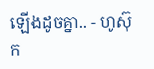ឡើងដូចគ្នា.. - ហូស៊ុក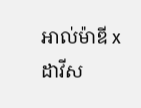អាល់ម៉ាឌី x ដាវីស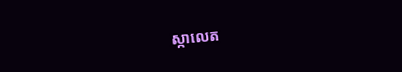ស្កាលេត